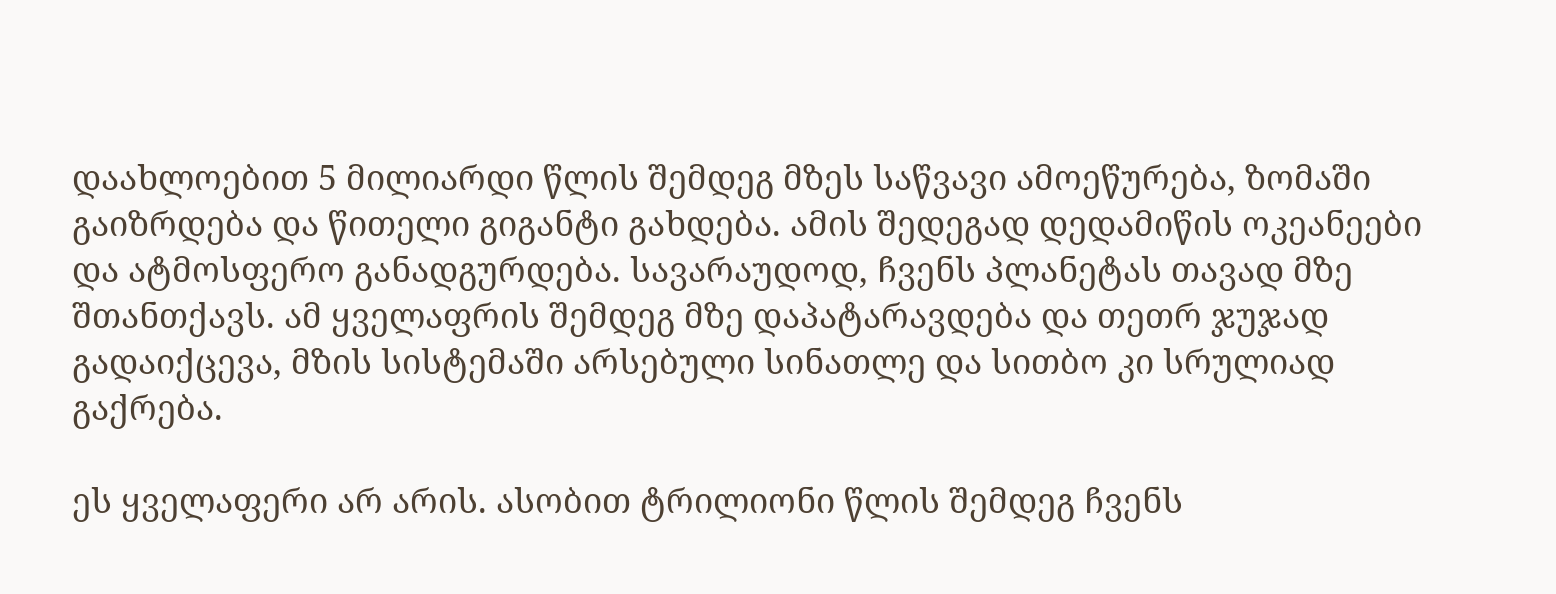დაახლოებით 5 მილიარდი წლის შემდეგ მზეს საწვავი ამოეწურება, ზომაში გაიზრდება და წითელი გიგანტი გახდება. ამის შედეგად დედამიწის ოკეანეები და ატმოსფერო განადგურდება. სავარაუდოდ, ჩვენს პლანეტას თავად მზე შთანთქავს. ამ ყველაფრის შემდეგ მზე დაპატარავდება და თეთრ ჯუჯად გადაიქცევა, მზის სისტემაში არსებული სინათლე და სითბო კი სრულიად გაქრება.

ეს ყველაფერი არ არის. ასობით ტრილიონი წლის შემდეგ ჩვენს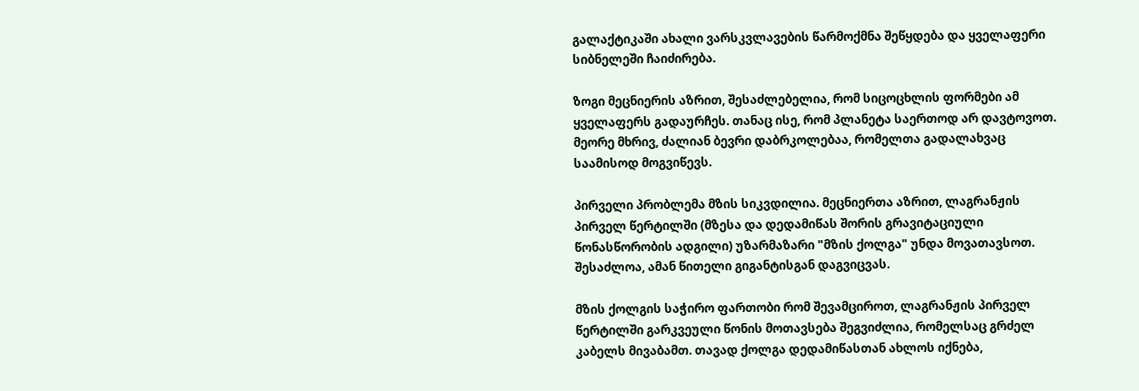გალაქტიკაში ახალი ვარსკვლავების წარმოქმნა შეწყდება და ყველაფერი სიბნელეში ჩაიძირება.

ზოგი მეცნიერის აზრით, შესაძლებელია, რომ სიცოცხლის ფორმები ამ ყველაფერს გადაურჩეს. თანაც ისე, რომ პლანეტა საერთოდ არ დავტოვოთ. მეორე მხრივ, ძალიან ბევრი დაბრკოლებაა, რომელთა გადალახვაც საამისოდ მოგვიწევს.

პირველი პრობლემა მზის სიკვდილია. მეცნიერთა აზრით, ლაგრანჟის პირველ წერტილში (მზესა და დედამიწას შორის გრავიტაციული წონასწორობის ადგილი) უზარმაზარი "მზის ქოლგა" უნდა მოვათავსოთ. შესაძლოა, ამან წითელი გიგანტისგან დაგვიცვას.

მზის ქოლგის საჭირო ფართობი რომ შევამციროთ, ლაგრანჟის პირველ წერტილში გარკვეული წონის მოთავსება შეგვიძლია, რომელსაც გრძელ კაბელს მივაბამთ. თავად ქოლგა დედამიწასთან ახლოს იქნება,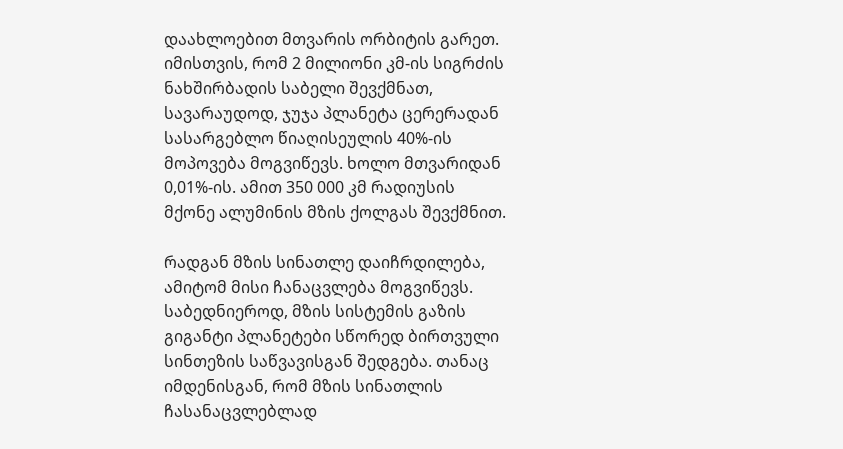დაახლოებით მთვარის ორბიტის გარეთ. იმისთვის, რომ 2 მილიონი კმ-ის სიგრძის ნახშირბადის საბელი შევქმნათ, სავარაუდოდ, ჯუჯა პლანეტა ცერერადან სასარგებლო წიაღისეულის 40%-ის მოპოვება მოგვიწევს. ხოლო მთვარიდან 0,01%-ის. ამით 350 000 კმ რადიუსის მქონე ალუმინის მზის ქოლგას შევქმნით.

რადგან მზის სინათლე დაიჩრდილება, ამიტომ მისი ჩანაცვლება მოგვიწევს. საბედნიეროდ, მზის სისტემის გაზის გიგანტი პლანეტები სწორედ ბირთვული სინთეზის საწვავისგან შედგება. თანაც იმდენისგან, რომ მზის სინათლის ჩასანაცვლებლად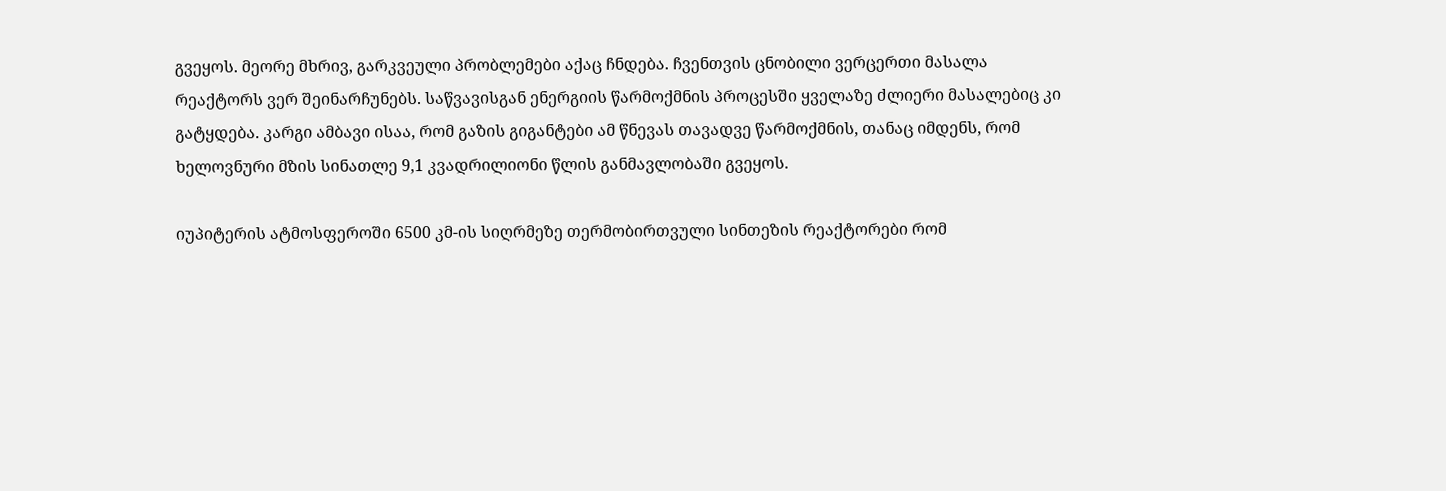გვეყოს. მეორე მხრივ, გარკვეული პრობლემები აქაც ჩნდება. ჩვენთვის ცნობილი ვერცერთი მასალა რეაქტორს ვერ შეინარჩუნებს. საწვავისგან ენერგიის წარმოქმნის პროცესში ყველაზე ძლიერი მასალებიც კი გატყდება. კარგი ამბავი ისაა, რომ გაზის გიგანტები ამ წნევას თავადვე წარმოქმნის, თანაც იმდენს, რომ ხელოვნური მზის სინათლე 9,1 კვადრილიონი წლის განმავლობაში გვეყოს.

იუპიტერის ატმოსფეროში 6500 კმ-ის სიღრმეზე თერმობირთვული სინთეზის რეაქტორები რომ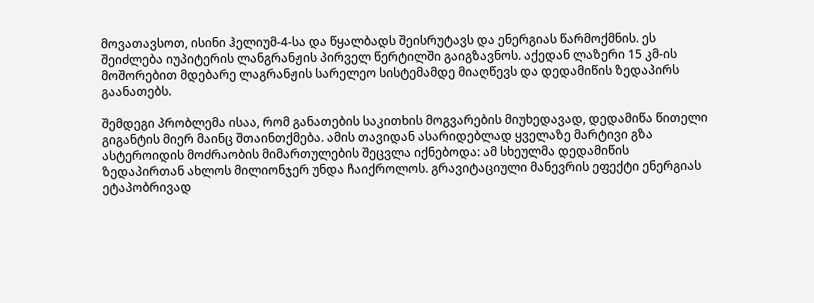მოვათავსოთ, ისინი ჰელიუმ-4-სა და წყალბადს შეისრუტავს და ენერგიას წარმოქმნის. ეს შეიძლება იუპიტერის ლანგრანჟის პირველ წერტილში გაიგზავნოს. აქედან ლაზერი 15 კმ-ის მოშორებით მდებარე ლაგრანჟის სარელეო სისტემამდე მიაღწევს და დედამიწის ზედაპირს გაანათებს.

შემდეგი პრობლემა ისაა, რომ განათების საკითხის მოგვარების მიუხედავად, დედამიწა წითელი გიგანტის მიერ მაინც შთაინთქმება. ამის თავიდან ასარიდებლად ყველაზე მარტივი გზა ასტეროიდის მოძრაობის მიმართულების შეცვლა იქნებოდა: ამ სხეულმა დედამიწის ზედაპირთან ახლოს მილიონჯერ უნდა ჩაიქროლოს. გრავიტაციული მანევრის ეფექტი ენერგიას ეტაპობრივად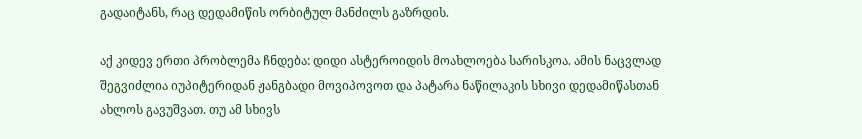გადაიტანს, რაც დედამიწის ორბიტულ მანძილს გაზრდის.

აქ კიდევ ერთი პრობლემა ჩნდება: დიდი ასტეროიდის მოახლოება სარისკოა. ამის ნაცვლად შეგვიძლია იუპიტერიდან ჟანგბადი მოვიპოვოთ და პატარა ნაწილაკის სხივი დედამიწასთან ახლოს გავუშვათ. თუ ამ სხივს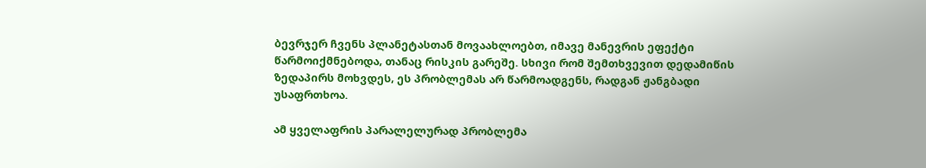ბევრჯერ ჩვენს პლანეტასთან მოვაახლოებთ, იმავე მანევრის ეფექტი წარმოიქმნებოდა, თანაც რისკის გარეშე. სხივი რომ შემთხვევით დედამიწის ზედაპირს მოხვდეს, ეს პრობლემას არ წარმოადგენს, რადგან ჟანგბადი უსაფრთხოა.

ამ ყველაფრის პარალელურად პრობლემა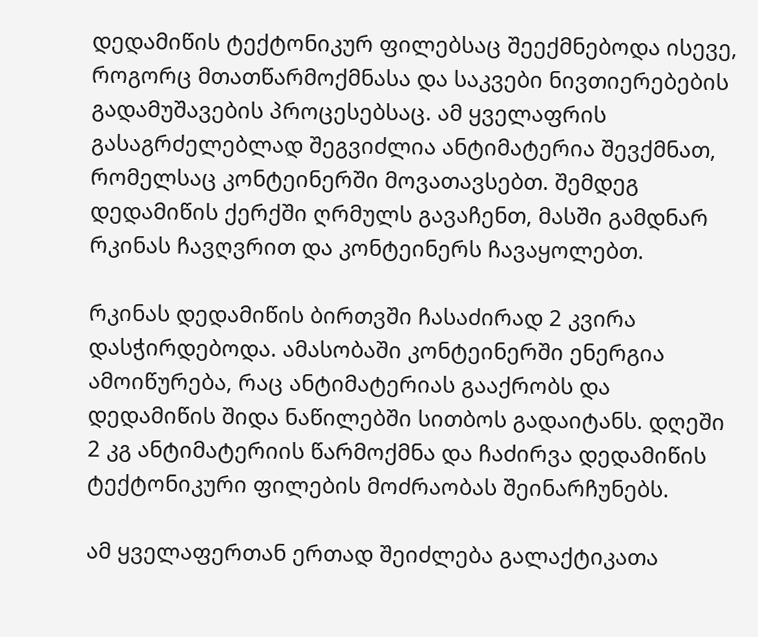დედამიწის ტექტონიკურ ფილებსაც შეექმნებოდა ისევე, როგორც მთათწარმოქმნასა და საკვები ნივთიერებების გადამუშავების პროცესებსაც. ამ ყველაფრის გასაგრძელებლად შეგვიძლია ანტიმატერია შევქმნათ, რომელსაც კონტეინერში მოვათავსებთ. შემდეგ დედამიწის ქერქში ღრმულს გავაჩენთ, მასში გამდნარ რკინას ჩავღვრით და კონტეინერს ჩავაყოლებთ.

რკინას დედამიწის ბირთვში ჩასაძირად 2 კვირა დასჭირდებოდა. ამასობაში კონტეინერში ენერგია ამოიწურება, რაც ანტიმატერიას გააქრობს და დედამიწის შიდა ნაწილებში სითბოს გადაიტანს. დღეში 2 კგ ანტიმატერიის წარმოქმნა და ჩაძირვა დედამიწის ტექტონიკური ფილების მოძრაობას შეინარჩუნებს.

ამ ყველაფერთან ერთად შეიძლება გალაქტიკათა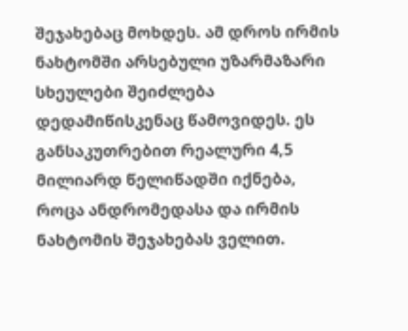შეჯახებაც მოხდეს. ამ დროს ირმის ნახტომში არსებული უზარმაზარი სხეულები შეიძლება დედამიწისკენაც წამოვიდეს. ეს განსაკუთრებით რეალური 4,5 მილიარდ წელიწადში იქნება, როცა ანდრომედასა და ირმის ნახტომის შეჯახებას ველით.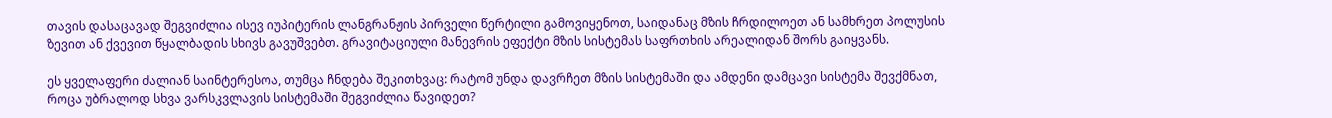თავის დასაცავად შეგვიძლია ისევ იუპიტერის ლანგრანჟის პირველი წერტილი გამოვიყენოთ, საიდანაც მზის ჩრდილოეთ ან სამხრეთ პოლუსის ზევით ან ქვევით წყალბადის სხივს გავუშვებთ. გრავიტაციული მანევრის ეფექტი მზის სისტემას საფრთხის არეალიდან შორს გაიყვანს.

ეს ყველაფერი ძალიან საინტერესოა, თუმცა ჩნდება შეკითხვაც: რატომ უნდა დავრჩეთ მზის სისტემაში და ამდენი დამცავი სისტემა შევქმნათ, როცა უბრალოდ სხვა ვარსკვლავის სისტემაში შეგვიძლია წავიდეთ?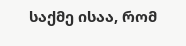საქმე ისაა, რომ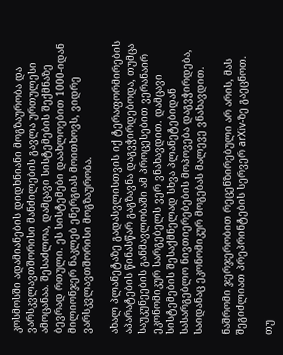კოსმოსში ადამიანების დიდხნიანი მოგზაურობა და ვარსკვლავთშორისი მანძილების გავლა ურთულესი ამოცანაა. შესაძლოა, დამცავი სისტემების შექმნაზე ბევრად რთული. ეს სისტემები დაახლოებით 1000-იდან მილიონჯერ ნაკლებ ენერგიას მოითხოვს, ვიდრე ვარსკვლავთშორისი მოგზაურობა.

ახალ პლანეტაზე გადასვლისთვის იქ ტერაფორმირების აპარატების წინასწარ გაგზავნა დაგვჭირდებოდა, თუმცა საუკუნეების განმავლობაში ამ პროცესებით ვერანაირ ეკონომიკურ სარგებელს ვერ ვნახავდით. დამცავი სისტემების შესაქმნელად სხვა პლანეტებიდან სასარგებლო ნივთიერებების მოპოვება დაგვჭირდება, საიდანაც ეკონომიკურ მოგებას მალევე ვნახავდით.

ნაშრომი ჯერჯერობით რეცენზირებული არ არის, მას შეგიძლიათ პრეპრინტების სერვერ arXiv-ზე გაეცნოთ.

თუ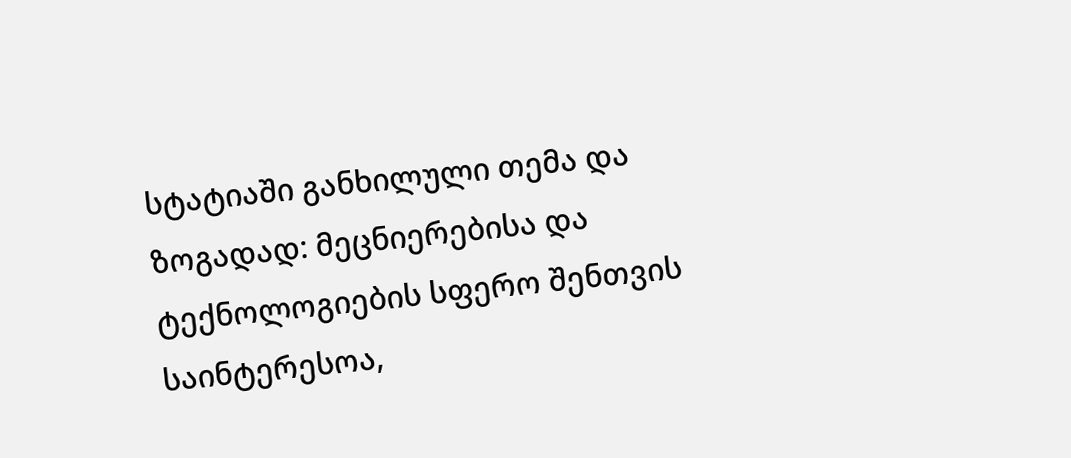სტატიაში განხილული თემა და ზოგადად: მეცნიერებისა და ტექნოლოგიების სფერო შენთვის საინტერესოა,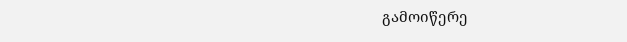გამოიწერე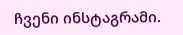ჩვენი ინსტაგრამი.